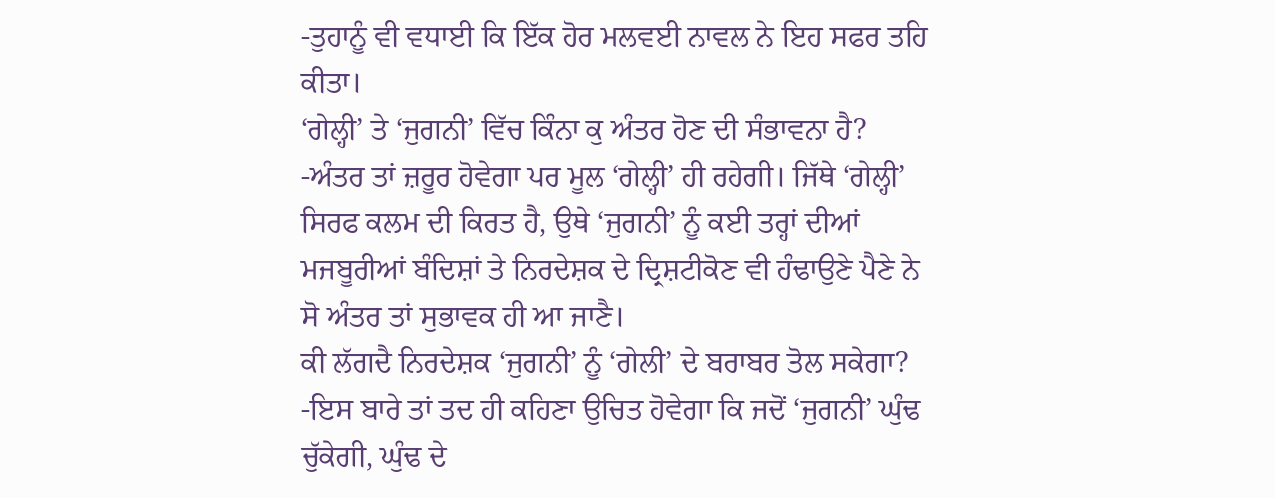-ਤੁਹਾਨੂੰ ਵੀ ਵਧਾਈ ਕਿ ਇੱਕ ਹੋਰ ਮਲਵਈ ਨਾਵਲ ਨੇ ਇਹ ਸਫਰ ਤਹਿ ਕੀਤਾ।
‘ਗੇਲ੍ਹੀ’ ਤੇ ‘ਜੁਗਨੀ’ ਵਿੱਚ ਕਿੰਨਾ ਕੁ ਅੰਤਰ ਹੋਣ ਦੀ ਸੰਭਾਵਨਾ ਹੈ?
-ਅੰਤਰ ਤਾਂ ਜ਼ਰੂਰ ਹੋਵੇਗਾ ਪਰ ਮੂਲ ‘ਗੇਲ੍ਹੀ’ ਹੀ ਰਹੇਗੀ। ਜਿੱਥੇ ‘ਗੇਲ੍ਹੀ’ ਸਿਰਫ ਕਲਮ ਦੀ ਕਿਰਤ ਹੈ, ਉਥੇ ‘ਜੁਗਨੀ’ ਨੂੰ ਕਈ ਤਰ੍ਹਾਂ ਦੀਆਂ ਮਜਬੂਰੀਆਂ ਬੰਦਿਸ਼ਾਂ ਤੇ ਨਿਰਦੇਸ਼ਕ ਦੇ ਦ੍ਰਿਸ਼ਟੀਕੋਣ ਵੀ ਹੰਢਾਉਣੇ ਪੈਣੇ ਨੇ ਸੋ ਅੰਤਰ ਤਾਂ ਸੁਭਾਵਕ ਹੀ ਆ ਜਾਣੈ।
ਕੀ ਲੱਗਦੈ ਨਿਰਦੇਸ਼ਕ ‘ਜੁਗਨੀ’ ਨੂੰ ‘ਗੇਲੀ’ ਦੇ ਬਰਾਬਰ ਤੋਲ ਸਕੇਗਾ?
-ਇਸ ਬਾਰੇ ਤਾਂ ਤਦ ਹੀ ਕਹਿਣਾ ਉਚਿਤ ਹੋਵੇਗਾ ਕਿ ਜਦੋਂ ‘ਜੁਗਨੀ’ ਘੁੰਢ ਚੁੱਕੇਗੀ, ਘੁੰਢ ਦੇ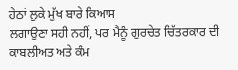ਹੇਠਾਂ ਲੁਕੇ ਮੁੱਖ ਬਾਰੇ ਕਿਆਸ
ਲਗਾਉਣਾ ਸਹੀ ਨਹੀਂ, ਪਰ ਮੈਨੂੰ ਗੁਰਚੇਤ ਚਿੱਤਰਕਾਰ ਦੀ ਕਾਬਲੀਅਤ ਅਤੇ ਕੰਮ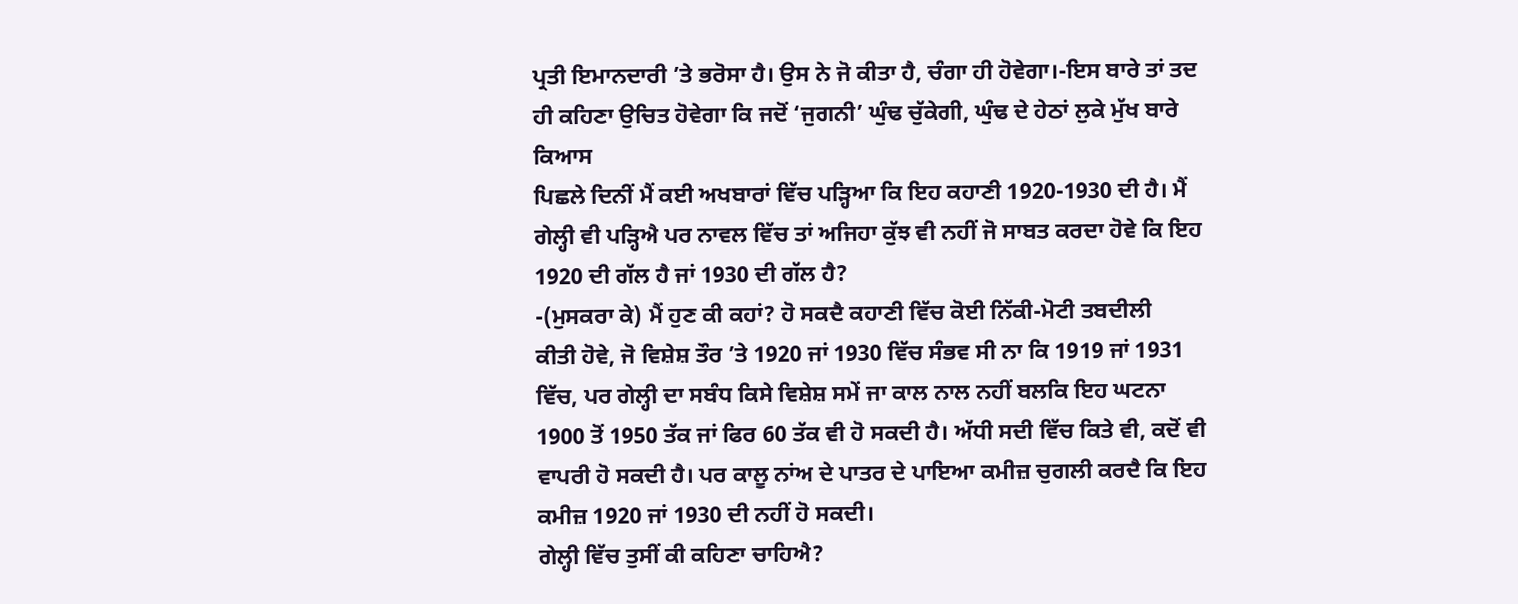ਪ੍ਰਤੀ ਇਮਾਨਦਾਰੀ ’ਤੇ ਭਰੋਸਾ ਹੈ। ਉਸ ਨੇ ਜੋ ਕੀਤਾ ਹੈ, ਚੰਗਾ ਹੀ ਹੋਵੇਗਾ।-ਇਸ ਬਾਰੇ ਤਾਂ ਤਦ ਹੀ ਕਹਿਣਾ ਉਚਿਤ ਹੋਵੇਗਾ ਕਿ ਜਦੋਂ ‘ਜੁਗਨੀ’ ਘੁੰਢ ਚੁੱਕੇਗੀ, ਘੁੰਢ ਦੇ ਹੇਠਾਂ ਲੁਕੇ ਮੁੱਖ ਬਾਰੇ ਕਿਆਸ
ਪਿਛਲੇ ਦਿਨੀਂ ਮੈਂ ਕਈ ਅਖਬਾਰਾਂ ਵਿੱਚ ਪੜ੍ਹਿਆ ਕਿ ਇਹ ਕਹਾਣੀ 1920-1930 ਦੀ ਹੈ। ਮੈਂ ਗੇਲ੍ਹੀ ਵੀ ਪੜ੍ਹਿਐ ਪਰ ਨਾਵਲ ਵਿੱਚ ਤਾਂ ਅਜਿਹਾ ਕੁੱਝ ਵੀ ਨਹੀਂ ਜੋ ਸਾਬਤ ਕਰਦਾ ਹੋਵੇ ਕਿ ਇਹ 1920 ਦੀ ਗੱਲ ਹੈ ਜਾਂ 1930 ਦੀ ਗੱਲ ਹੈ?
-(ਮੁਸਕਰਾ ਕੇ) ਮੈਂ ਹੁਣ ਕੀ ਕਹਾਂ? ਹੋ ਸਕਦੈ ਕਹਾਣੀ ਵਿੱਚ ਕੋਈ ਨਿੱਕੀ-ਮੋਟੀ ਤਬਦੀਲੀ
ਕੀਤੀ ਹੋਵੇ, ਜੋ ਵਿਸ਼ੇਸ਼ ਤੌਰ ’ਤੇ 1920 ਜਾਂ 1930 ਵਿੱਚ ਸੰਭਵ ਸੀ ਨਾ ਕਿ 1919 ਜਾਂ 1931 ਵਿੱਚ, ਪਰ ਗੇਲ੍ਹੀ ਦਾ ਸਬੰਧ ਕਿਸੇ ਵਿਸ਼ੇਸ਼ ਸਮੇਂ ਜਾ ਕਾਲ ਨਾਲ ਨਹੀਂ ਬਲਕਿ ਇਹ ਘਟਨਾ 1900 ਤੋਂ 1950 ਤੱਕ ਜਾਂ ਫਿਰ 60 ਤੱਕ ਵੀ ਹੋ ਸਕਦੀ ਹੈ। ਅੱਧੀ ਸਦੀ ਵਿੱਚ ਕਿਤੇ ਵੀ, ਕਦੋਂ ਵੀ ਵਾਪਰੀ ਹੋ ਸਕਦੀ ਹੈ। ਪਰ ਕਾਲੂ ਨਾਂਅ ਦੇ ਪਾਤਰ ਦੇ ਪਾਇਆ ਕਮੀਜ਼ ਚੁਗਲੀ ਕਰਦੈ ਕਿ ਇਹ ਕਮੀਜ਼ 1920 ਜਾਂ 1930 ਦੀ ਨਹੀਂ ਹੋ ਸਕਦੀ।
ਗੇਲ੍ਹੀ ਵਿੱਚ ਤੁਸੀਂ ਕੀ ਕਹਿਣਾ ਚਾਹਿਐ?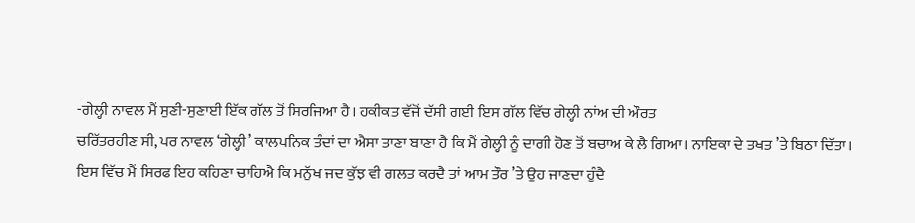-ਗੇਲ੍ਹੀ ਨਾਵਲ ਮੈਂ ਸੁਣੀ-ਸੁਣਾਈ ਇੱਕ ਗੱਲ ਤੋਂ ਸਿਰਜਿਆ ਹੈ। ਹਕੀਕਤ ਵੱਜੋਂ ਦੱਸੀ ਗਈ ਇਸ ਗੱਲ ਵਿੱਚ ਗੇਲ੍ਹੀ ਨਾਂਅ ਦੀ ਔਰਤ
ਚਰਿੱਤਰਹੀਣ ਸੀ, ਪਰ ਨਾਵਲ ‘ਗੇਲ੍ਹੀ’ ਕਾਲਪਨਿਕ ਤੰਦਾਂ ਦਾ ਐਸਾ ਤਾਣਾ ਬਾਣਾ ਹੈ ਕਿ ਮੈਂ ਗੇਲ੍ਹੀ ਨੂੰ ਦਾਗੀ ਹੋਣ ਤੋਂ ਬਚਾਅ ਕੇ ਲੈ ਗਿਆ। ਨਾਇਕਾ ਦੇ ਤਖਤ ’ਤੇ ਬਿਠਾ ਦਿੱਤਾ। ਇਸ ਵਿੱਚ ਮੈਂ ਸਿਰਫ ਇਹ ਕਹਿਣਾ ਚਾਹਿਐ ਕਿ ਮਨੁੱਖ ਜਦ ਕੁੱਝ ਵੀ ਗਲਤ ਕਰਦੈ ਤਾਂ ਆਮ ਤੌਰ ’ਤੇ ਉਹ ਜਾਣਦਾ ਹੁੰਦੈ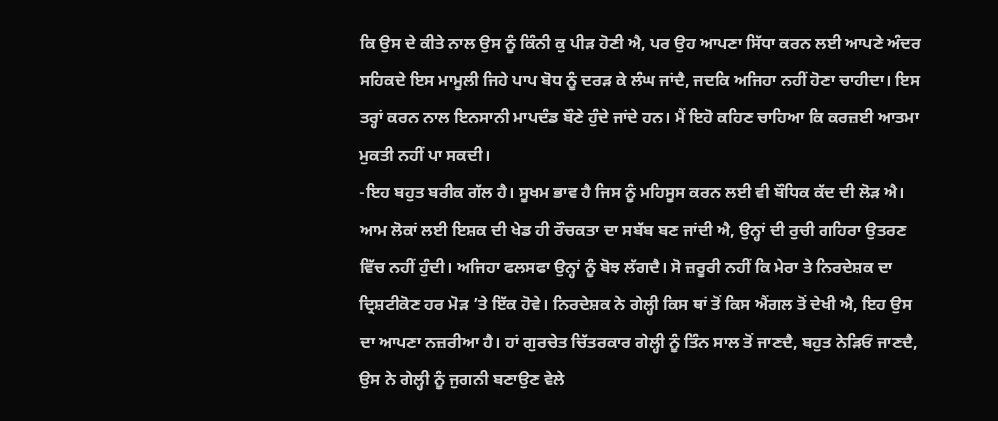ਕਿ ਉਸ ਦੇ ਕੀਤੇ ਨਾਲ ਉਸ ਨੂੰ ਕਿੰਨੀ ਕੁ ਪੀੜ ਹੋਣੀ ਐ, ਪਰ ਉਹ ਆਪਣਾ ਸਿੱਧਾ ਕਰਨ ਲਈ ਆਪਣੇ ਅੰਦਰ ਸਹਿਕਦੇ ਇਸ ਮਾਮੂਲੀ ਜਿਹੇ ਪਾਪ ਬੋਧ ਨੂੰ ਦਰੜ ਕੇ ਲੰਘ ਜਾਂਦੈ, ਜਦਕਿ ਅਜਿਹਾ ਨਹੀਂ ਹੋਣਾ ਚਾਹੀਦਾ। ਇਸ ਤਰ੍ਹਾਂ ਕਰਨ ਨਾਲ ਇਨਸਾਨੀ ਮਾਪਦੰਡ ਬੌਣੇ ਹੁੰਦੇ ਜਾਂਦੇ ਹਨ। ਮੈਂ ਇਹੋ ਕਹਿਣ ਚਾਹਿਆ ਕਿ ਕਰਜ਼ਈ ਆਤਮਾ ਮੁਕਤੀ ਨਹੀਂ ਪਾ ਸਕਦੀ।
-ਇਹ ਬਹੁਤ ਬਰੀਕ ਗੱਲ ਹੈ। ਸੂਖਮ ਭਾਵ ਹੈ ਜਿਸ ਨੂੰ ਮਹਿਸੂਸ ਕਰਨ ਲਈ ਵੀ ਬੌਧਿਕ ਕੱਦ ਦੀ ਲੋੜ ਐ। ਆਮ ਲੋਕਾਂ ਲਈ ਇਸ਼ਕ ਦੀ ਖੇਡ ਹੀ ਰੌਚਕਤਾ ਦਾ ਸਬੱਬ ਬਣ ਜਾਂਦੀ ਐ, ਉਨ੍ਹਾਂ ਦੀ ਰੁਚੀ ਗਹਿਰਾ ਉਤਰਣ ਵਿੱਚ ਨਹੀਂ ਹੁੰਦੀ। ਅਜਿਹਾ ਫਲਸਫਾ ਉਨ੍ਹਾਂ ਨੂੰ ਬੋਝ ਲੱਗਦੈ। ਸੋ ਜ਼ਰੂਰੀ ਨਹੀਂ ਕਿ ਮੇਰਾ ਤੇ ਨਿਰਦੇਸ਼ਕ ਦਾ ਦ੍ਰਿਸ਼ਟੀਕੋਣ ਹਰ ਮੋੜ ’ਤੇ ਇੱਕ ਹੋਵੇ। ਨਿਰਦੇਸ਼ਕ ਨੇ ਗੇਲ੍ਹੀ ਕਿਸ ਥਾਂ ਤੋਂ ਕਿਸ ਐਂਗਲ ਤੋਂ ਦੇਖੀ ਐ, ਇਹ ਉਸ ਦਾ ਆਪਣਾ ਨਜ਼ਰੀਆ ਹੈ। ਹਾਂ ਗੁਰਚੇਤ ਚਿੱਤਰਕਾਰ ਗੇਲ੍ਹੀ ਨੂੰ ਤਿੰਨ ਸਾਲ ਤੋਂ ਜਾਣਦੈ, ਬਹੁਤ ਨੇੜਿਓਂ ਜਾਣਦੈ, ਉਸ ਨੇ ਗੇਲ੍ਹੀ ਨੂੰ ਜੁਗਨੀ ਬਣਾਉਣ ਵੇਲੇ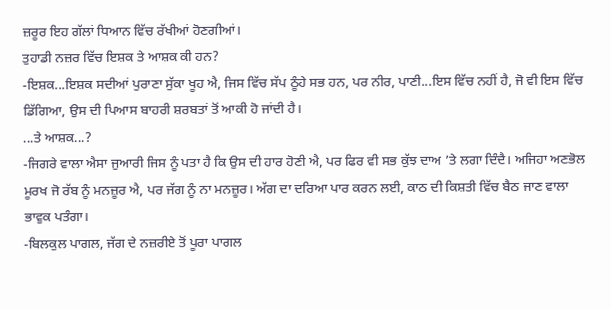ਜ਼ਰੂਰ ਇਹ ਗੱਲਾਂ ਧਿਆਨ ਵਿੱਚ ਰੱਖੀਆਂ ਹੋਣਗੀਆਂ।
ਤੁਹਾਡੀ ਨਜ਼ਰ ਵਿੱਚ ਇਸ਼ਕ ਤੇ ਆਸ਼ਕ ਕੀ ਹਨ?
-ਇਸ਼ਕ...ਇਸ਼ਕ ਸਦੀਆਂ ਪੁਰਾਣਾ ਸੁੱਕਾ ਖੂਹ ਐ, ਜਿਸ ਵਿੱਚ ਸੱਪ ਠੂੰਹੇ ਸਭ ਹਨ, ਪਰ ਨੀਰ, ਪਾਣੀ...ਇਸ ਵਿੱਚ ਨਹੀਂ ਹੈ, ਜੋ ਵੀ ਇਸ ਵਿੱਚ ਡਿੱਗਿਆ, ਉਸ ਦੀ ਪਿਆਸ ਬਾਹਰੀ ਸ਼ਰਬਤਾਂ ਤੋਂ ਆਕੀ ਹੋ ਜਾਂਦੀ ਹੈ।
...ਤੇ ਆਸ਼ਕ...?
-ਜਿਗਰੇ ਵਾਲਾ ਐਸਾ ਜੁਆਰੀ ਜਿਸ ਨੂੰ ਪਤਾ ਹੈ ਕਿ ਉਸ ਦੀ ਹਾਰ ਹੋਣੀ ਐ, ਪਰ ਫਿਰ ਵੀ ਸਭ ਕੁੱਝ ਦਾਅ ’ਤੇ ਲਗਾ ਦਿੰਦੈ। ਅਜਿਹਾ ਅਣਭੋਲ ਮੂਰਖ ਜੋ ਰੱਬ ਨੂੰ ਮਨਜ਼ੂਰ ਐ, ਪਰ ਜੱਗ ਨੂੰ ਨਾ ਮਨਜ਼ੂਰ। ਅੱਗ ਦਾ ਦਰਿਆ ਪਾਰ ਕਰਨ ਲਈ, ਕਾਠ ਦੀ ਕਿਸ਼ਤੀ ਵਿੱਚ ਬੈਠ ਜਾਣ ਵਾਲਾ ਭਾਵੁਕ ਪਤੰਗਾ।
-ਬਿਲਕੁਲ ਪਾਗਲ, ਜੱਗ ਦੇ ਨਜ਼ਰੀਏ ਤੋਂ ਪੂਰਾ ਪਾਗਲ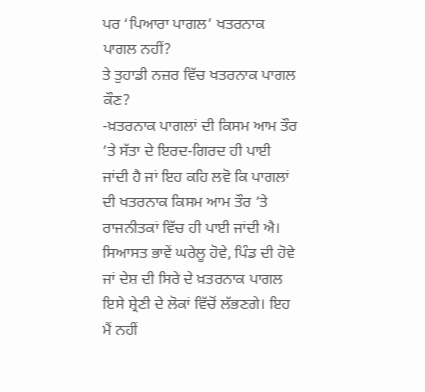ਪਰ ‘ਪਿਆਰਾ ਪਾਗਲ’ ਖਤਰਨਾਕ ਪਾਗਲ ਨਹੀਂ?
ਤੇ ਤੁਹਾਡੀ ਨਜ਼ਰ ਵਿੱਚ ਖਤਰਨਾਕ ਪਾਗਲ ਕੌਣ?
-ਖ਼ਤਰਨਾਕ ਪਾਗਲਾਂ ਦੀ ਕਿਸਮ ਆਮ ਤੌਰ ’ਤੇ ਸੱਤਾ ਦੇ ਇਰਦ-ਗਿਰਦ ਹੀ ਪਾਈ ਜਾਂਦੀ ਹੈ ਜਾਂ ਇਹ ਕਹਿ ਲਵੋ ਕਿ ਪਾਗਲਾਂ ਦੀ ਖਤਰਨਾਕ ਕਿਸਮ ਆਮ ਤੌਰ ’ਤੇ ਰਾਜਨੀਤਕਾਂ ਵਿੱਚ ਹੀ ਪਾਈ ਜਾਂਦੀ ਐ। ਸਿਆਸਤ ਭਾਵੇਂ ਘਰੇਲੂ ਹੋਵੇ, ਪਿੰਡ ਦੀ ਹੋਵੇ ਜਾਂ ਦੇਸ਼ ਦੀ ਸਿਰੇ ਦੇ ਖ਼ਤਰਨਾਕ ਪਾਗਲ ਇਸੇ ਸ਼੍ਰੇਣੀ ਦੇ ਲੋਕਾਂ ਵਿੱਚੋਂ ਲੱਭਣਗੇ। ਇਹ ਮੈਂ ਨਹੀਂ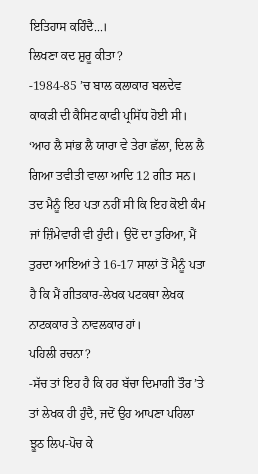ਇਤਿਹਾਸ ਕਹਿੰਦੈ...।
ਲਿਖਣਾ ਕਦ ਸ਼ੁਰੂ ਕੀਤਾ?
-1984-85 ’ਚ ਬਾਲ ਕਲਾਕਾਰ ਬਲਦੇਵ ਕਾਕੜੀ ਦੀ ਕੈਸਿਟ ਕਾਫੀ ਪ੍ਰਸਿੱਧ ਹੋਈ ਸੀ। ‘ਆਹ ਲੈ ਸਾਂਭ ਲੈ ਯਾਰਾ ਵੇ ਤੇਰਾ ਛੱਲਾ, ਦਿਲ ਲੈ ਗਿਆ ਤਵੀਤੀ ਵਾਲਾ ਆਦਿ 12 ਗੀਤ ਸਨ। ਤਦ ਮੈਨੂੰ ਇਹ ਪਤਾ ਨਹੀਂ ਸੀ ਕਿ ਇਹ ਕੋਈ ਕੰਮ ਜਾਂ ਜ਼ਿੰਮੇਵਾਰੀ ਵੀ ਹੁੰਦੀ। ਉਦੋਂ ਦਾ ਤੁਰਿਆ, ਮੈਂ ਤੁਰਦਾ ਆਇਆਂ ਤੇ 16-17 ਸਾਲਾਂ ਤੋਂ ਮੈਨੂੰ ਪਤਾ ਹੈ ਕਿ ਮੈਂ ਗੀਤਕਾਰ-ਲੇਖਕ ਪਟਕਥਾ ਲੇਖਕ ਨਾਟਕਕਾਰ ਤੇ ਨਾਵਲਕਾਰ ਹਾਂ।
ਪਹਿਲੀ ਰਚਨਾ?
-ਸੱਚ ਤਾਂ ਇਹ ਹੈ ਕਿ ਹਰ ਬੱਚਾ ਦਿਮਾਗੀ ਤੌਰ ’ਤੇ ਤਾਂ ਲੇਖਕ ਹੀ ਹੁੰਦੈ, ਜਦੋਂ ਉਹ ਆਪਣਾ ਪਹਿਲਾ ਝੂਠ ਲਿਪ-ਪੋਚ ਕੇ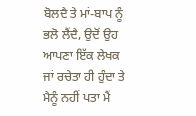ਬੋਲਦੈ ਤੇ ਮਾਂ-ਬਾਪ ਨੂੰ ਭਲੋ ਲੈਂਦੈ, ਉਦੋਂ ਉਹ ਆਪਣਾ ਇੱਕ ਲੇਖਕ ਜਾਂ ਰਚੇਤਾ ਹੀ ਹੁੰਦਾ ਤੇ ਮੈਨੂੰ ਨਹੀਂ ਪਤਾ ਮੈਂ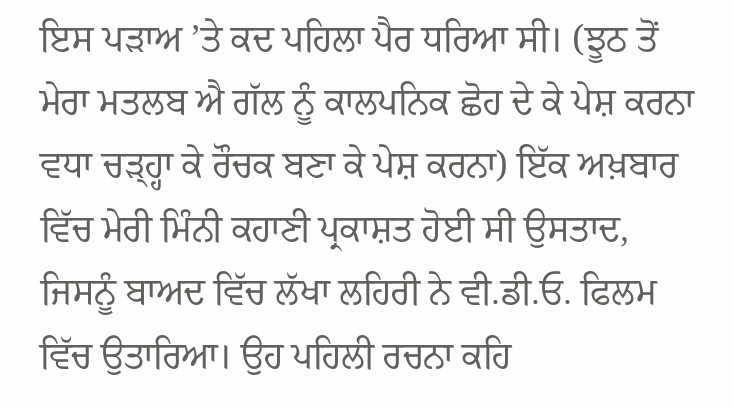ਇਸ ਪੜਾਅ ’ਤੇ ਕਦ ਪਹਿਲਾ ਪੈਰ ਧਰਿਆ ਸੀ। (ਝੂਠ ਤੋਂ ਮੇਰਾ ਮਤਲਬ ਐ ਗੱਲ ਨੂੰ ਕਾਲਪਨਿਕ ਛੋਹ ਦੇ ਕੇ ਪੇਸ਼ ਕਰਨਾ ਵਧਾ ਚੜ੍ਹ੍ਹਾ ਕੇ ਰੌਚਕ ਬਣਾ ਕੇ ਪੇਸ਼ ਕਰਨਾ) ਇੱਕ ਅਖ਼ਬਾਰ ਵਿੱਚ ਮੇਰੀ ਮਿੰਨੀ ਕਹਾਣੀ ਪ੍ਰਕਾਸ਼ਤ ਹੋਈ ਸੀ ਉਸਤਾਦ, ਜਿਸਨੂੰ ਬਾਅਦ ਵਿੱਚ ਲੱਖਾ ਲਹਿਰੀ ਨੇ ਵੀ.ਡੀ.ਓ. ਫਿਲਮ ਵਿੱਚ ਉਤਾਰਿਆ। ਉਹ ਪਹਿਲੀ ਰਚਨਾ ਕਹਿ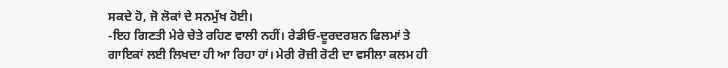ਸਕਦੇ ਹੋ, ਜੋ ਲੋਕਾਂ ਦੇ ਸਨਮੁੱਖ ਹੋਈ।
-ਇਹ ਗਿਣਤੀ ਮੇਰੇ ਚੇਤੇ ਰਹਿਣ ਵਾਲੀ ਨਹੀਂ। ਰੇਡੀਓ-ਦੂਰਦਰਸ਼ਨ ਫਿਲਮਾਂ ਤੇ ਗਾਇਕਾਂ ਲਈ ਲਿਖਦਾ ਹੀ ਆ ਰਿਹਾ ਹਾਂ। ਮੇਰੀ ਰੋਜ਼ੀ ਰੋਟੀ ਦਾ ਵਸੀਲਾ ਕਲਮ ਹੀ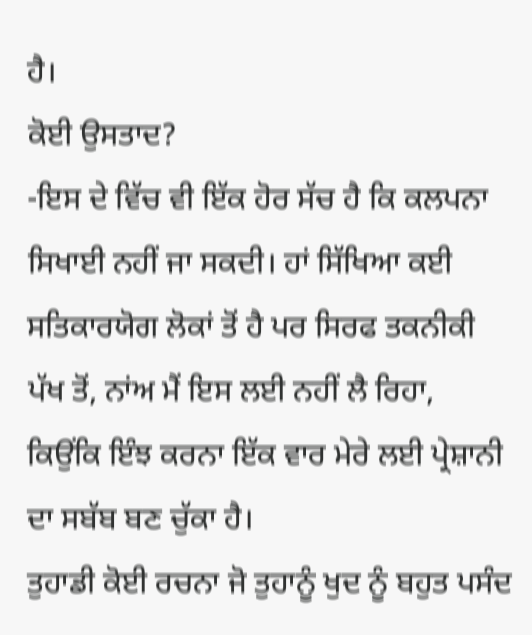ਹੈ।
ਕੋਈ ਉਸਤਾਦ?
-ਇਸ ਦੇ ਵਿੱਚ ਵੀ ਇੱਕ ਹੋਰ ਸੱਚ ਹੈ ਕਿ ਕਲਪਨਾ ਸਿਖਾਈ ਨਹੀਂ ਜਾ ਸਕਦੀ। ਹਾਂ ਸਿੱਖਿਆ ਕਈ ਸਤਿਕਾਰਯੋਗ ਲੋਕਾਂ ਤੋਂ ਹੈ ਪਰ ਸਿਰਫ ਤਕਨੀਕੀ ਪੱਖ ਤੋਂ, ਨਾਂਅ ਮੈਂ ਇਸ ਲਈ ਨਹੀਂ ਲੈ ਰਿਹਾ, ਕਿਉਂਕਿ ਇੰਝ ਕਰਨਾ ਇੱਕ ਵਾਰ ਮੇਰੇ ਲਈ ਪ੍ਰੇਸ਼ਾਨੀ ਦਾ ਸਬੱਬ ਬਣ ਚੁੱਕਾ ਹੈ।
ਤੁਹਾਡੀ ਕੋਈ ਰਚਨਾ ਜੋ ਤੁਹਾਨੂੰ ਖੁਦ ਨੂੰ ਬਹੁਤ ਪਸੰਦ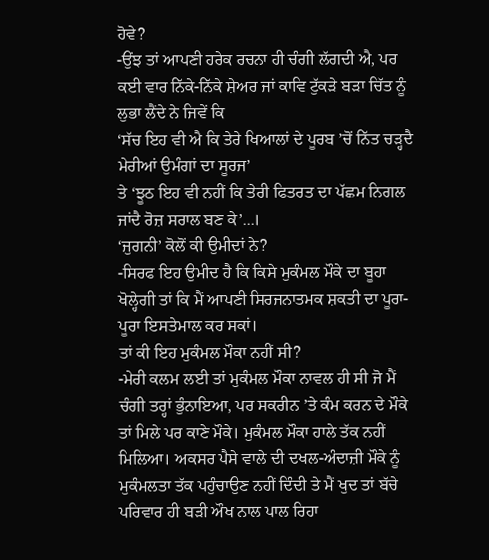ਹੋਵੇ?
-ਉਂਝ ਤਾਂ ਆਪਣੀ ਹਰੇਕ ਰਚਨਾ ਹੀ ਚੰਗੀ ਲੱਗਦੀ ਐ, ਪਰ ਕਈ ਵਾਰ ਨਿੱਕੇ-ਨਿੱਕੇ ਸ਼ੇਅਰ ਜਾਂ ਕਾਵਿ ਟੁੱਕੜੇ ਬੜਾ ਚਿੱਤ ਨੂੰ ਲੁਭਾ ਲੈਂਦੇ ਨੇ ਜਿਵੇਂ ਕਿ
‘ਸੱਚ ਇਹ ਵੀ ਐ ਕਿ ਤੇਰੇ ਖਿਆਲਾਂ ਦੇ ਪੂਰਬ ’ਚੋਂ ਨਿੱਤ ਚੜ੍ਹਦੈ ਮੇਰੀਆਂ ਉਮੰਗਾਂ ਦਾ ਸੂਰਜ’
ਤੇ ‘ਝੂਠ ਇਹ ਵੀ ਨਹੀਂ ਕਿ ਤੇਰੀ ਫਿਤਰਤ ਦਾ ਪੱਛਮ ਨਿਗਲ ਜਾਂਦੈ ਰੋਜ਼ ਸਰਾਲ ਬਣ ਕੇ’...।
‘ਜੁਗਨੀ’ ਕੋਲੋਂ ਕੀ ਉਮੀਦਾਂ ਨੇ?
-ਸਿਰਫ ਇਹ ਉਮੀਦ ਹੈ ਕਿ ਕਿਸੇ ਮੁਕੰਮਲ ਮੌਕੇ ਦਾ ਬੂਹਾ ਖੋਲ੍ਹੇਗੀ ਤਾਂ ਕਿ ਮੈਂ ਆਪਣੀ ਸਿਰਜਨਾਤਮਕ ਸ਼ਕਤੀ ਦਾ ਪੂਰਾ-ਪੂਰਾ ਇਸਤੇਮਾਲ ਕਰ ਸਕਾਂ।
ਤਾਂ ਕੀ ਇਹ ਮੁਕੰਮਲ ਮੌਕਾ ਨਹੀਂ ਸੀ?
-ਮੇਰੀ ਕਲਮ ਲਈ ਤਾਂ ਮੁਕੰਮਲ ਮੌਕਾ ਨਾਵਲ ਹੀ ਸੀ ਜੋ ਮੈਂ ਚੰਗੀ ਤਰ੍ਹਾਂ ਭੁੰਨਾਇਆ, ਪਰ ਸਕਰੀਨ ’ਤੇ ਕੰਮ ਕਰਨ ਦੇ ਮੌਕੇ ਤਾਂ ਮਿਲੇ ਪਰ ਕਾਣੇ ਮੌਕੇ। ਮੁਕੰਮਲ ਮੌਕਾ ਹਾਲੇ ਤੱਕ ਨਹੀਂ ਮਿਲਿਆ। ਅਕਸਰ ਪੈਸੇ ਵਾਲੇ ਦੀ ਦਖਲ-ਅੰਦਾਜ਼ੀ ਮੌਕੇ ਨੂੰ ਮੁਕੰਮਲਤਾ ਤੱਕ ਪਹੁੰਚਾਉਣ ਨਹੀਂ ਦਿੰਦੀ ਤੇ ਮੈਂ ਖੁਦ ਤਾਂ ਬੱਚੇ ਪਰਿਵਾਰ ਹੀ ਬੜੀ ਔਖ ਨਾਲ ਪਾਲ ਰਿਹਾ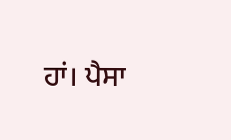ਹਾਂ। ਪੈਸਾ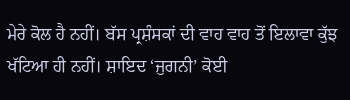ਮੇਰੇ ਕੋਲ ਹੈ ਨਹੀਂ। ਬੱਸ ਪ੍ਰਸ਼ੰਸਕਾਂ ਦੀ ਵਾਹ ਵਾਹ ਤੋਂ ਇਲਾਵਾ ਕੁੱਝ ਖੱਟਿਆ ਹੀ ਨਹੀਂ। ਸ਼ਾਇਦ ‘ਜੁਗਨੀ’ ਕੋਈ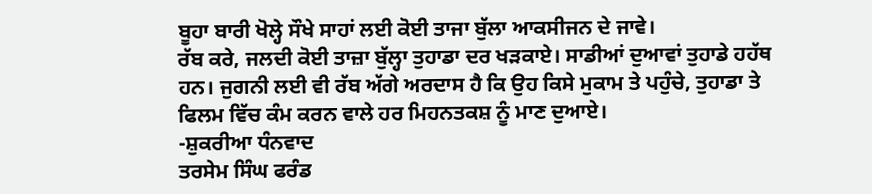ਬੂਹਾ ਬਾਰੀ ਖੋਲ੍ਹੇ ਸੌਖੇ ਸਾਹਾਂ ਲਈ ਕੋਈ ਤਾਜਾ ਬੁੱਲਾ ਆਕਸੀਜਨ ਦੇ ਜਾਵੇ।
ਰੱਬ ਕਰੇ, ਜਲਦੀ ਕੋਈ ਤਾਜ਼ਾ ਬੁੱਲ੍ਹਾ ਤੁਹਾਡਾ ਦਰ ਖੜਕਾਏ। ਸਾਡੀਆਂ ਦੁਆਵਾਂ ਤੁਹਾਡੇ ਹਹੱਥ ਹਨ। ਜੁਗਨੀ ਲਈ ਵੀ ਰੱਬ ਅੱਗੇ ਅਰਦਾਸ ਹੈ ਕਿ ਉਹ ਕਿਸੇ ਮੁਕਾਮ ਤੇ ਪਹੁੰਚੇ, ਤੁਹਾਡਾ ਤੇ ਫਿਲਮ ਵਿੱਚ ਕੰਮ ਕਰਨ ਵਾਲੇ ਹਰ ਮਿਹਨਤਕਸ਼ ਨੂੰ ਮਾਣ ਦੁਆਏ।
-ਸ਼ੁਕਰੀਆ ਧੰਨਵਾਦ
ਤਰਸੇਮ ਸਿੰਘ ਫਰੰਡ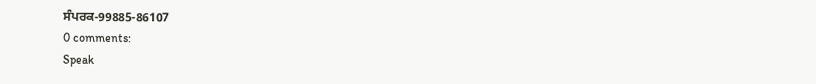ਸੰਪਰਕ-99885-86107
0 comments:
Speak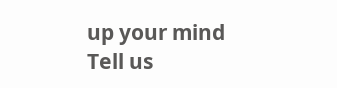up your mind
Tell us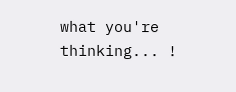what you're thinking... !